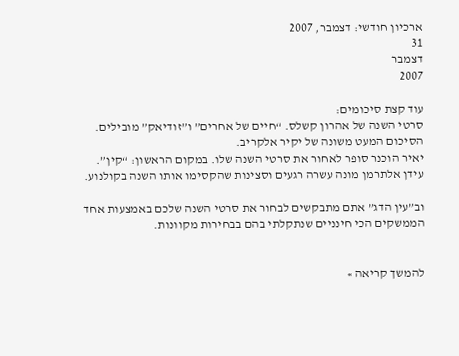ארכיון חודשי: דצמבר, 2007
31
דצמבר
2007

עוד קצת סיכומים:
סרטי השנה של אהרון קשלס. “חיים של אחרים” ו”זודיאק” מובילים.
הסיכום המעט משונה של יקיר אלקריב.
יאיר הוכנר סופר לאחור את סרטי השנה שלו. במקום הראשון: “קין”.
עידן אלתרמן מונה עשרה רגעים וסצינות שהקסימו אותו השנה בקולנוע.

וב”עין הדג” אתם מתבקשים לבחור את סרטי השנה שלכם באמצעות אחד הממשקים הכי חינניים שנתקלתי בהם בבחירות מקוונות.


להמשך קריאה »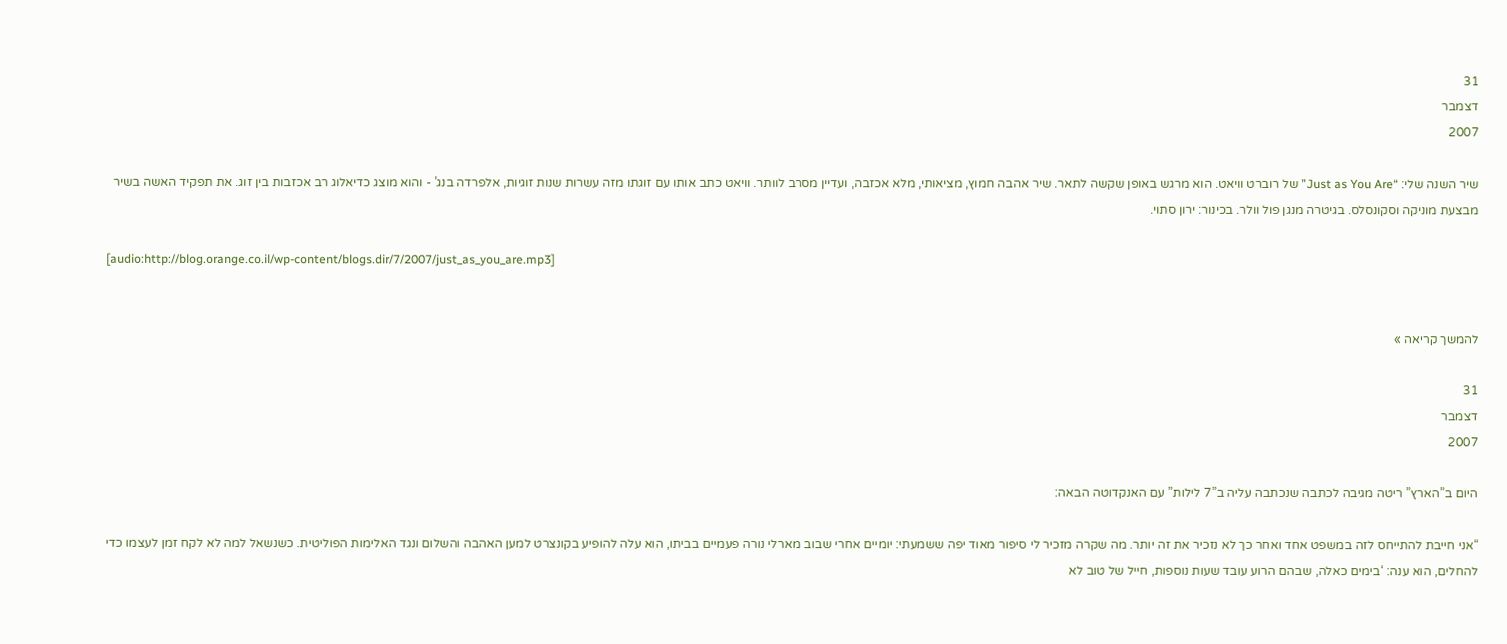31
דצמבר
2007

שיר השנה שלי: “Just as You Are” של רוברט וויאט. הוא מרגש באופן שקשה לתאר. שיר אהבה חמוץ, מציאותי, מלא אכזבה, ועדיין מסרב לוותר. וויאט כתב אותו עם זוגתו מזה עשרות שנות זוגיות, אלפרדה בנג’ - והוא מוצג כדיאלוג רב אכזבות בין זוג. את תפקיד האשה בשיר מבצעת מוניקה וסקונסלס. בגיטרה מנגן פול וולר. בכינור: ירון סתוי.

[audio:http://blog.orange.co.il/wp-content/blogs.dir/7/2007/just_as_you_are.mp3]


להמשך קריאה »

31
דצמבר
2007

היום ב”הארץ” ריטה מגיבה לכתבה שנכתבה עליה ב”7 לילות” עם האנקדוטה הבאה:

“אני חייבת להתייחס לזה במשפט אחד ואחר כך לא נזכיר את זה יותר. מה שקרה מזכיר לי סיפור מאוד יפה ששמעתי: יומיים אחרי שבוב מארלי נורה פעמיים בביתו, הוא עלה להופיע בקונצרט למען האהבה והשלום ונגד האלימות הפוליטית. כשנשאל למה לא לקח זמן לעצמו כדי להחלים, הוא ענה: ‘בימים כאלה, שבהם הרוע עובד שעות נוספות, חייל של טוב לא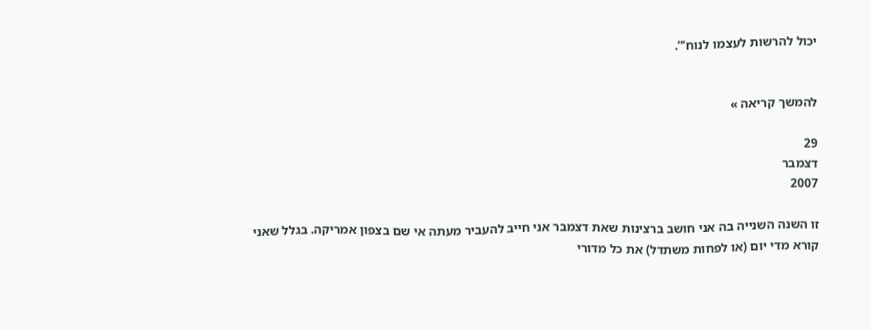יכול להרשות לעצמו לנוח’”.


להמשך קריאה »

29
דצמבר
2007

זו השנה השנייה בה אני חושב ברצינות שאת דצמבר אני חייב להעביר מעתה אי שם בצפון אמריקה. בגלל שאני קורא מדי יום (או לפחות משתדל) את כל מדורי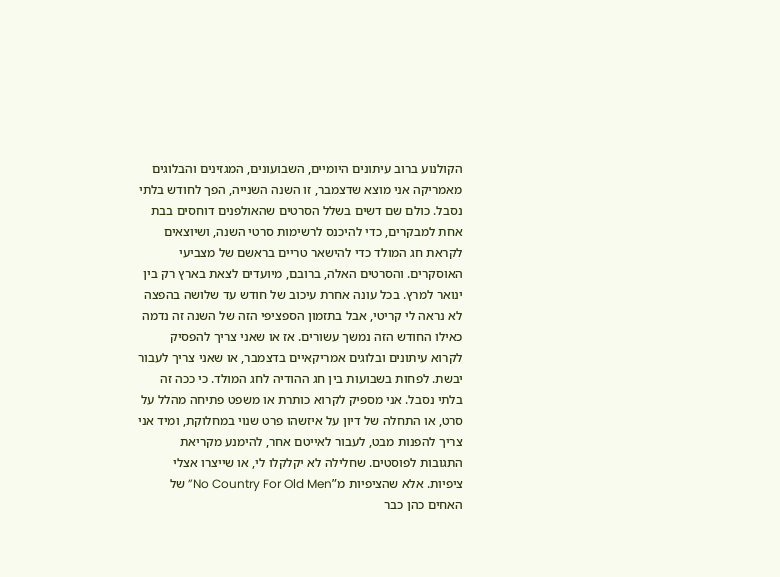הקולנוע ברוב עיתונים היומיים, השבועונים, המגזינים והבלוגים מאמריקה אני מוצא שדצמבר, זו השנה השנייה, הפך לחודש בלתי נסבל. כולם שם דשים בשלל הסרטים שהאולפנים דוחסים בבת אחת למבקרים, כדי להיכנס לרשימות סרטי השנה, ושיוצאים לקראת חג המולד כדי להישאר טריים בראשם של מצביעי האוסקרים. והסרטים האלה, ברובם, מיועדים לצאת בארץ רק בין ינואר למרץ. בכל עונה אחרת עיכוב של חודש עד שלושה בהפצה לא נראה לי קריטי, אבל בתזמון הספציפי הזה של השנה זה נדמה כאילו החודש הזה נמשך עשורים. אז או שאני צריך להפסיק לקרוא עיתונים ובלוגים אמריקאיים בדצמבר, או שאני צריך לעבור יבשת. לפחות בשבועות בין חג ההודיה לחג המולד. כי ככה זה בלתי נסבל. אני מספיק לקרוא כותרת או משפט פתיחה מהלל על סרט, או התחלה של דיון על איזשהו פרט שנוי במחלוקת, ומיד אני צריך להפנות מבט, לעבור לאייטם אחר, להימנע מקריאת התגובות לפוסטים. שחלילה לא יקלקלו לי, או שייצרו אצלי ציפיות. אלא שהציפיות מ”No Country For Old Men” של האחים כהן כבר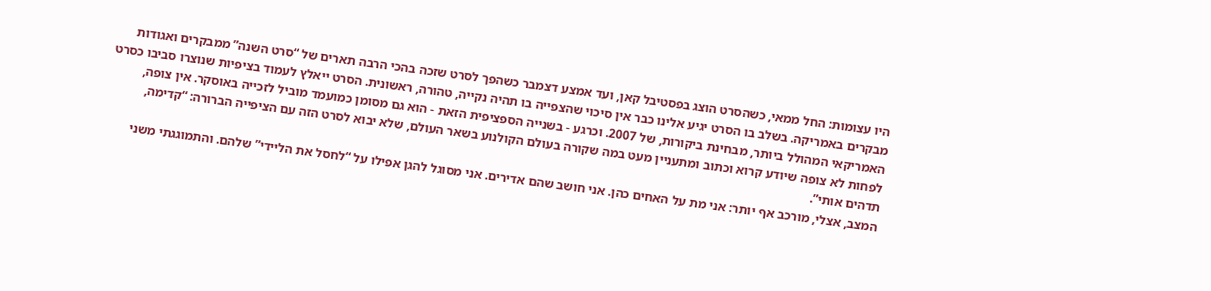היו עצומות: החל ממאי, כשהסרט הוצג בפסטיבל קאן, ועד אמצע דצמבר כשהפך לסרט שזכה בהכי הרבה תארים של “סרט השנה” ממבקרים ואגודות מבקרים באמריקה. בשלב בו הסרט יגיע אלינו כבר אין סיכוי שהצפייה בו תהיה נקייה, טהורה, ראשונית. הסרט ייאלץ לעמוד בציפיות שנוצרו סביבו כסרט האמריקאי המהולל ביותר, מבחינת ביקורות, של 2007. וכרגע - בשנייה הספציפית הזאת - הוא גם מסומן כמועמד מוביל לזכייה באוסקר. אין צופה, לפחות לא צופה שיודע קרוא וכתוב ומתעניין מעט במה שקורה בעולם הקולנוע בשאר העולם, שלא יבוא לסרט הזה עם הציפייה הברורה: “קדימה, תדהים אותי”.
המצב, אצלי, מורכב אף יותר: אני מת על האחים כהן. אני חושב שהם אדירים. אני מסוגל להגן אפילו על “לחסל את הליידי” שלהם. והתמוגגתי משני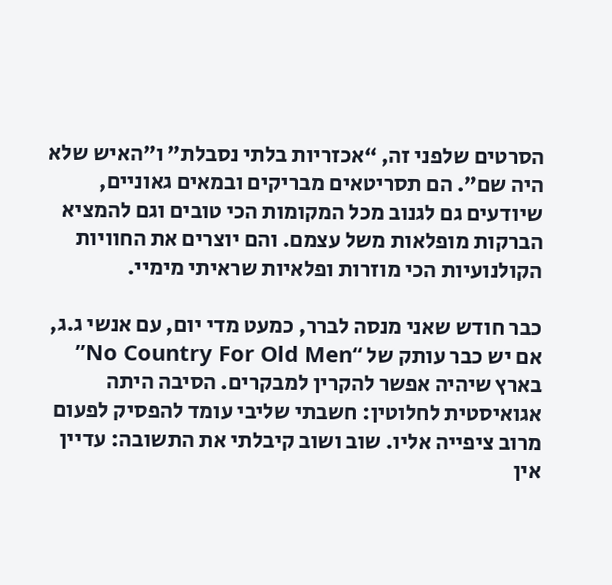הסרטים שלפני זה, “אכזריות בלתי נסבלת” ו”האיש שלא היה שם”. הם תסריטאים מבריקים ובמאים גאוניים, שיודעים גם לגנוב מכל המקומות הכי טובים וגם להמציא הברקות מופלאות משל עצמם. והם יוצרים את החוויות הקולנועיות הכי מוזרות ופלאיות שראיתי מימיי.

כבר חודש שאני מנסה לברר, כמעט מדי יום, עם אנשי ג.ג, אם יש כבר עותק של “No Country For Old Men” בארץ שיהיה אפשר להקרין למבקרים. הסיבה היתה אגואיסטית לחלוטין: חשבתי שליבי עומד להפסיק לפעום מרוב ציפייה אליו. שוב ושוב קיבלתי את התשובה: עדיין אין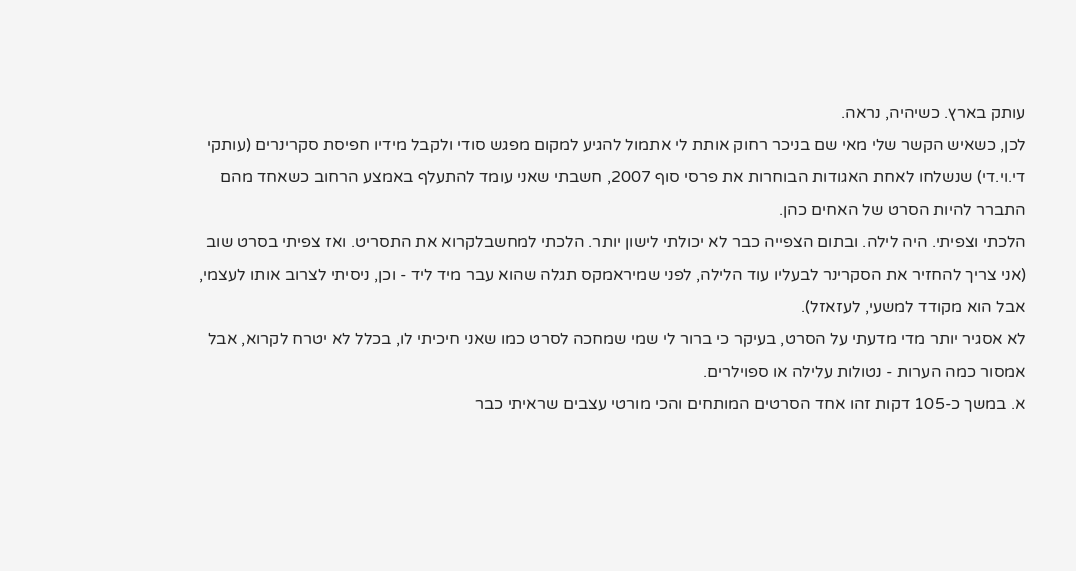עותק בארץ. כשיהיה, נראה.
לכן, כשאיש הקשר שלי מאי שם בניכר רחוק אותת לי אתמול להגיע למקום מפגש סודי ולקבל מידיו חפיסת סקרינרים (עותקי די.וי.די) שנשלחו לאחת האגודות הבוחרות את פרסי סוף 2007, חשבתי שאני עומד להתעלף באמצע הרחוב כשאחד מהם התברר להיות הסרט של האחים כהן.
הלכתי וצפיתי. היה לילה. ובתום הצפייה כבר לא יכולתי לישון יותר. הלכתי למחשבלקרוא את התסריט. ואז צפיתי בסרט שוב (אני צריך להחזיר את הסקרינר לבעליו עוד הלילה, לפני שמיראמקס תגלה שהוא עבר מיד ליד - וכן, ניסיתי לצרוב אותו לעצמי, אבל הוא מקודד למשעי, לעזאזל).
לא אסגיר יותר מדי מדעתי על הסרט, בעיקר כי ברור לי שמי שמחכה לסרט כמו שאני חיכיתי לו, בכלל לא יטרח לקרוא, אבל אמסור כמה הערות - נטולות עלילה או ספוילרים.
א. במשך כ-105 דקות זהו אחד הסרטים המותחים והכי מורטי עצבים שראיתי כבר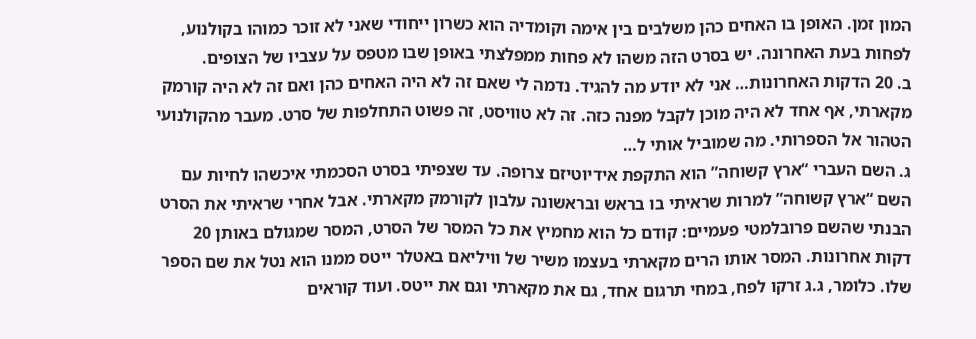המון זמן. האופן בו האחים כהן משלבים בין אימה וקומדיה הוא כשרון ייחודי שאני לא זוכר כמוהו בקולנוע, לפחות בעת האחרונה. יש בסרט הזה משהו לא פחות ממפלצתי באופן שבו מטפס על עצביו של הצופים.
ב. 20 הדקות האחרונות… אני לא יודע מה להגיד. נדמה לי שאם זה לא היה האחים כהן ואם זה לא היה קורמק מקארתי, אף אחד לא היה מוכן לקבל מפנה כזה. זה לא טוויסט, זה פשוט התחלפות של סרט. מעבר מהקולנועי הטהור אל הספרותי. מה שמוביל אותי ל…
ג. השם העברי “ארץ קשוחה” הוא התקפת אידיוטיזם צרופה. עד שצפיתי בסרט הסכמתי איכשהו לחיות עם השם “ארץ קשוחה” למרות שראיתי בו בראש ובראשונה עלבון לקורמק מקארתי. אבל אחרי שראיתי את הסרט הבנתי שהשם פרובלמטי פעמיים: קודם כל הוא מחמיץ את כל המסר של הסרט, המסר שמגולם באותן 20 דקות אחרונות. המסר אותו הרים מקארתי בעצמו משיר של וויליאם באטלר ייטס ממנו הוא נטל את שם הספר שלו. כלומר, ג.ג זרקו לפח, במחי תרגום אחד, גם את מקארתי וגם את ייטס. ועוד קוראים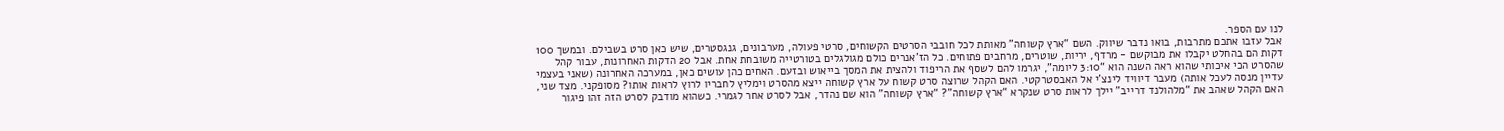לנו עם הספר.
אבל עזבו אתכם מתרבות, בואו נדבר שיווק. השם “ארץ קשוחה” מאותת לכל חובבי הסרטים הקשוחים, סרטי פעולה, מערבונים, גנגסטרים, שיש כאן סרט בשבילם. ובמשך 100 דקות הם בהחלט יקבלו את מבוקשם - מרדף, יריות, שוטרים, מרחבים פתוחים. כל הז’אנרים כולם מגולגלים בטורטייה משובחת אחת. אבל 20 הדקות האחרונות, עבור קהל שהסרט הכי איכותי שהוא ראה השנה הוא “3:10 ליומה”, יגרמו להם לשסף את הריפוד ולהצית את המסך בייאוש ובזעם. האחים כהן עושים כאן, במערכה האחרונה (שאני בעצמי עדיין מנסה לעכל אותה) מעבר דיוויד לינצ’י אל האבסטרקטי. האם הקהל שרוצה סרט קשוח על ארץ קשוחה ייצא מהסרט וימליץ לחבריו לרוץ לראות אותו? מסופקני. מצד שני, האם הקהל שאהב את “מלהולנד דרייב” יילך לראות סרט שנקרא “ארץ קשוחה”? “ארץ קשוחה” הוא שם נהדר, אבל לסרט אחר לגמרי. כשהוא מודבק לסרט הזה זהו פיגור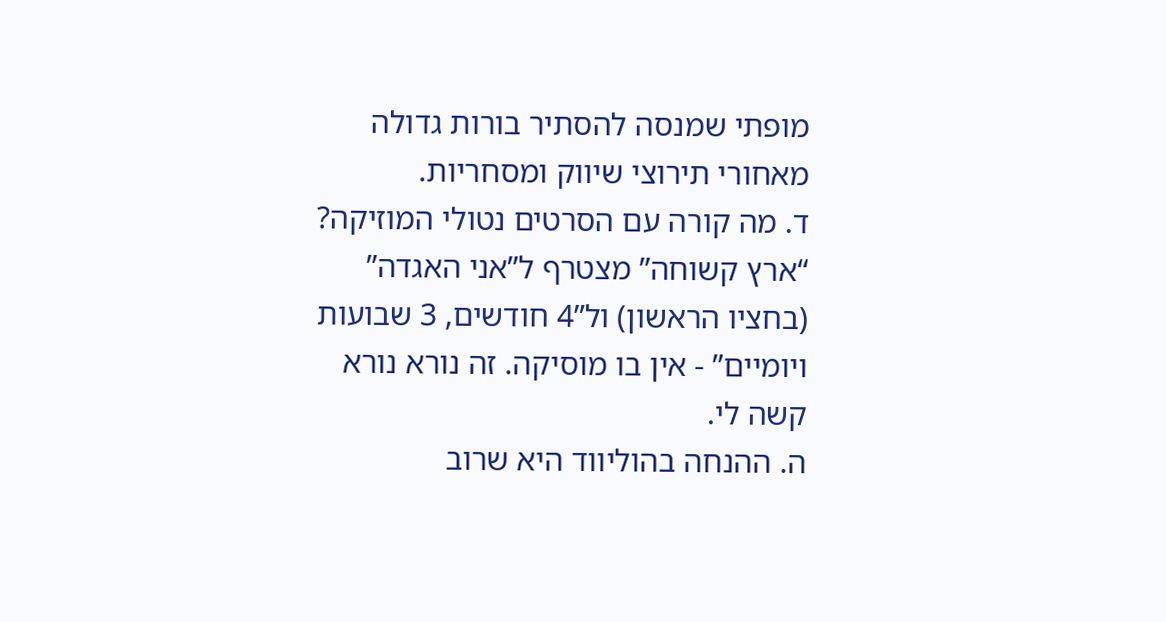מופתי שמנסה להסתיר בורות גדולה מאחורי תירוצי שיווק ומסחריות.
ד. מה קורה עם הסרטים נטולי המוזיקה? “ארץ קשוחה” מצטרף ל”אני האגדה” (בחציו הראשון) ול”4 חודשים, 3 שבועות ויומיים” - אין בו מוסיקה. זה נורא נורא קשה לי.
ה. ההנחה בהוליווד היא שרוב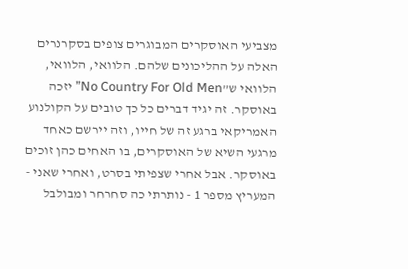מצביעי האוסקרים המבוגרים צופים בסקרנרים האלה על ההליכונים שלהם. הלוואי, הלוואי, הלוואי ש”No Country For Old Men” יזכה באוסקר. זה יגיד דברים כל כך טובים על הקולנוע האמריקאי ברגע זה של חייו, וזה יירשם כאחד מרגעי השיא של האוסקרים, בו האחים כהן זוכים באוסקר. אבל אחרי שצפיתי בסרט, ואחרי שאני - המעריץ מספר 1 - נותרתי כה סחרחר ומבולבל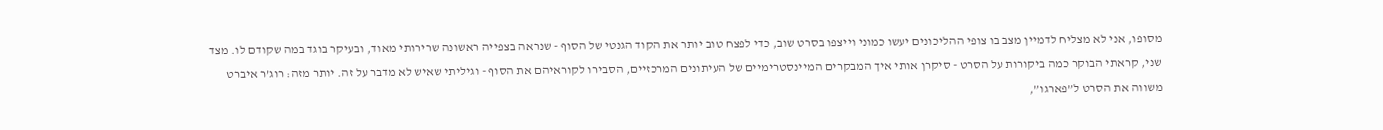מסופו, אני לא מצליח לדמיין מצב בו צופי ההליכונים יעשו כמוני וייצפו בסרט שוב, כדי לפצח טוב יותר את הקוד הגנטי של הסוף - שנראה בצפייה ראשונה שרירותי מאוד, ובעיקר בוגד במה שקודם לו. מצד שני, קראתי הבוקר כמה ביקורות על הסרט - סיקרן אותי איך המבקרים המיינסטרימיים של העיתונים המרכזיים, הסבירו לקוראיהם את הסוף - וגיליתי שאיש לא מדבר על זה. יותר מזה: רוג’ר איברט משווה את הסרט ל”פארגו”,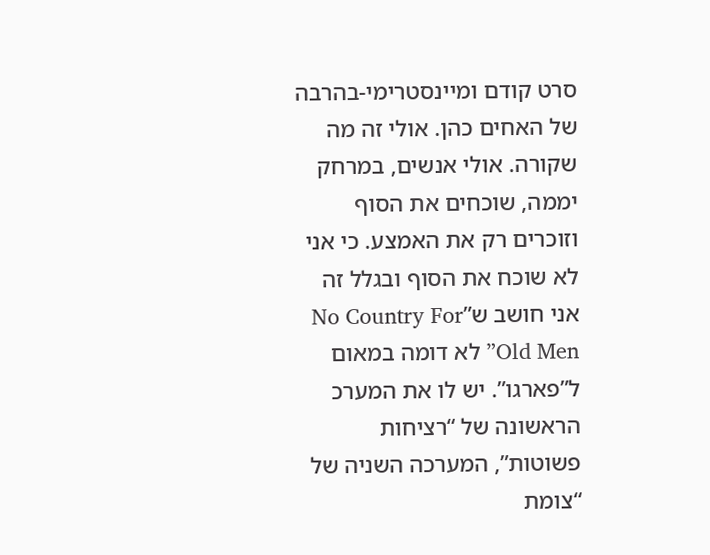סרט קודם ומיינסטרימי-בהרבה של האחים כהן. אולי זה מה שקורה. אולי אנשים, במרחק יממה, שוכחים את הסוף וזוכרים רק את האמצע. כי אני לא שוכח את הסוף ובגלל זה אני חושב ש”No Country For Old Men” לא דומה במאום ל”פארגו”. יש לו את המערכ הראשונה של “רציחות פשוטות”, המערכה השניה של “צומת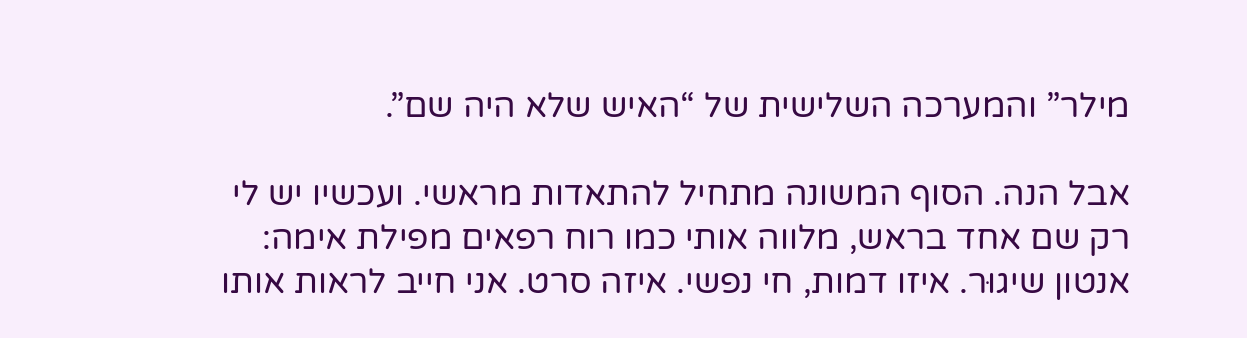מילר” והמערכה השלישית של “האיש שלא היה שם”.

אבל הנה. הסוף המשונה מתחיל להתאדות מראשי. ועכשיו יש לי רק שם אחד בראש, מלווה אותי כמו רוח רפאים מפילת אימה: אנטון שיגוּר. איזו דמות, חי נפשי. איזה סרט. אני חייב לראות אותו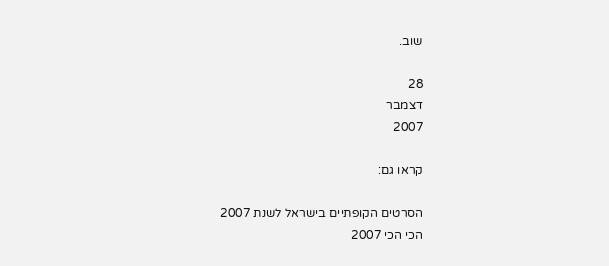שוב.

28
דצמבר
2007

קראו גם:

הסרטים הקופתיים בישראל לשנת 2007
הכי הכי 2007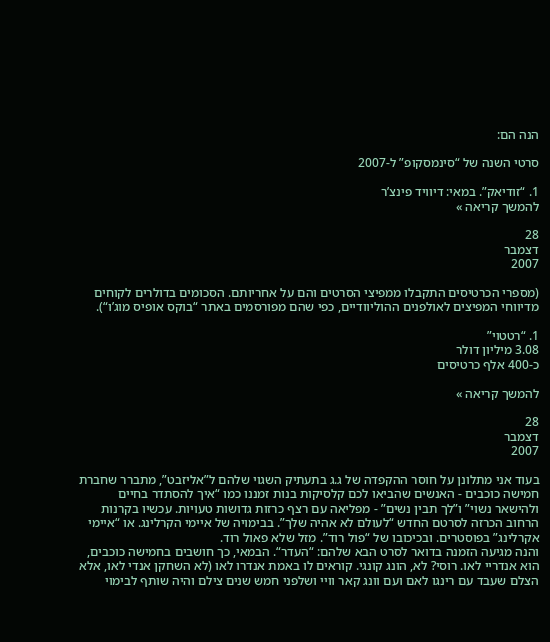הנה הם:

סרטי השנה של “סינמסקופ” ל-2007

1. “זודיאק”. במאי: דיוויד פינצ’ר
להמשך קריאה »

28
דצמבר
2007

(מספרי הכרטיסים התקבלו ממפיצי הסרטים והם על אחריותם. הסכומים בדולרים לקוחים מדיווחי המפיצים לאולפנים ההוליוודיים, כפי שהם מפורסמים באתר “בוקס אופיס מוג’ו“).

1. “רטטוי”
3.08 מיליון דולר
כ-400 אלף כרטיסים

להמשך קריאה »

28
דצמבר
2007

בעוד אני מתלונן על חוסר ההקפדה של ג.ג בתעתיק השגוי שלהם ל”אליזבט”, מתברר שחברת חמישה כוכבים - האנשים שהביאו לכם קלסיקות בנות זמננו כמו “איך להסתדר בחיים ולהישאר נשוי” ו”לך תבין נשים” - מפליאה עם רצף כרזות גדושות טעויות. עכשיו בקרנות הרחוב הכרזה לסרטם החדש “לעולם לא אהיה שלך”. בבימויה של איימי הקרלינג. או “איימי אקרלינג” בפוסטרים. ובכיכובו של “פול רוד”. מזל שלא פאול רוד.
והנה מגיעה הזמנה בדואר לסרט הבא שלהם: “העדר“. הבמאי, כך חושבים בחמישה כוכבים, הוא אנדריי לאו. רוסי? לא, הונג קונגי. קוראים לו באמת אנדרו לאו (לא השחקן אנדי לאו, אלא הצלם שעבד עם רינגו לאם ועם וונג קאר וויי ושלפני חמש שנים צילם והיה שותף לבימוי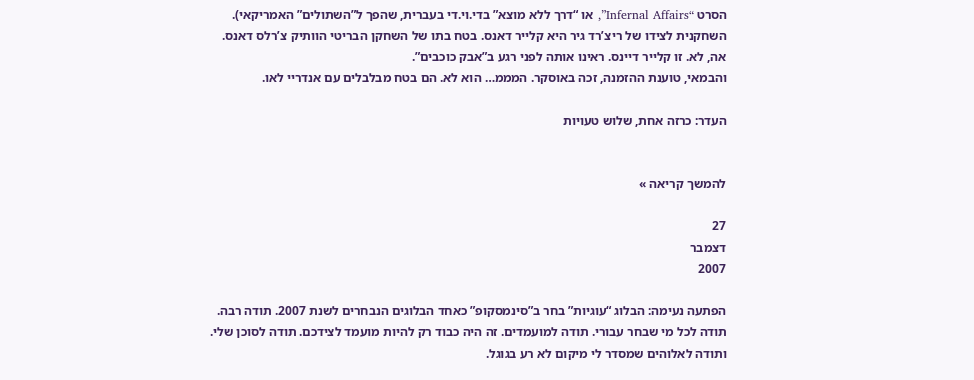הסרט “Infernal Affairs”, או “דרך ללא מוצא” בדי.וי.די בעברית, שהפך ל”השתולים” האמריקאי). השחקנית לצידו של ריצ’רד גיר היא קלייר דאנס. בטח בתו של השחקן הבריטי הוותיק צ’רלס דאנס. אה, לא. זו קלייר דיינס. ראינו אותה לפני רגע ב”אבק כוכבים”.
והבמאי, טוענת ההזמנה, זכה באוסקר. המממ… הוא לא. הם בטח מבלבלים עם אנדריי לאו.

העדר: כרזה אחת, שלוש טעויות


להמשך קריאה »

27
דצמבר
2007

הפתעה נעימה: הבלוג “עוגיות” בחר ב”סינמסקופ” כאחד הבלוגים הנבחרים לשנת 2007. תודה רבה. תודה לכל מי שבחר עבורי. תודה למועמדים. זה היה כבוד רק להיות מועמד לצידכם. תודה לסוכן שלי. ותודה לאלוהים שמסדר לי מיקום לא רע בגוגל.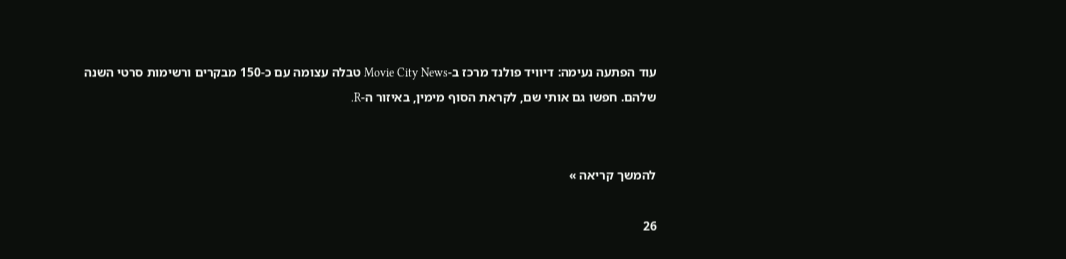עוד הפתעה נעימה: דיוויד פולנד מרכז ב-Movie City News טבלה עצומה עם כ-150 מבקרים ורשימות סרטי השנה שלהם. חפשו גם אותי שם, לקראת הסוף מימין, באיזור ה-R.


להמשך קריאה »

26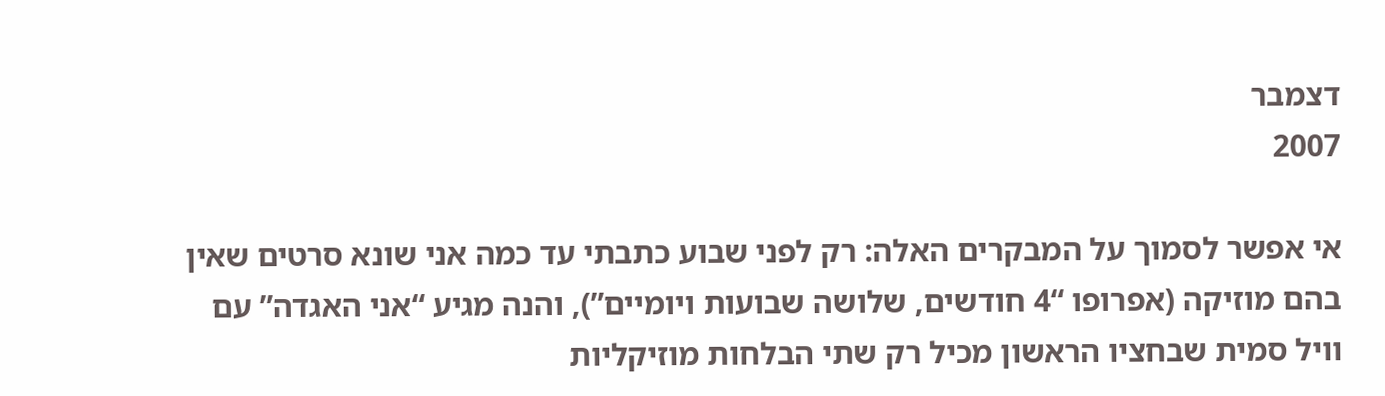דצמבר
2007

אי אפשר לסמוך על המבקרים האלה: רק לפני שבוע כתבתי עד כמה אני שונא סרטים שאין בהם מוזיקה (אפרופו “4 חודשים, שלושה שבועות ויומיים”), והנה מגיע “אני האגדה” עם וויל סמית שבחציו הראשון מכיל רק שתי הבלחות מוזיקליות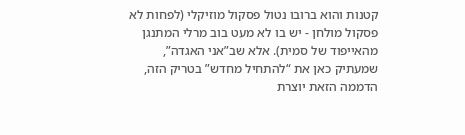קטנות והוא ברובו נטול פסקול מוזיקלי (לפחות לא פסקול מולחן - יש בו לא מעט בוב מרלי המתנגן מהאייפוד של סמית). אלא שב”אני האגדה”, שמעתיק כאן את “להתחיל מחדש” בטריק הזה, הדממה הזאת יוצרת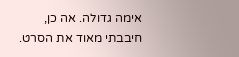אימה גדולה. אה כן, חיבבתי מאוד את הסרט.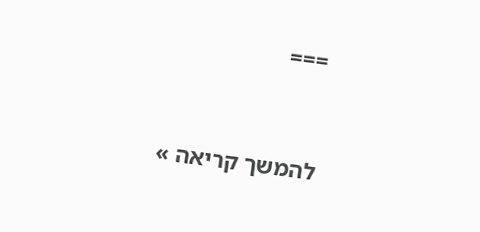===


להמשך קריאה »